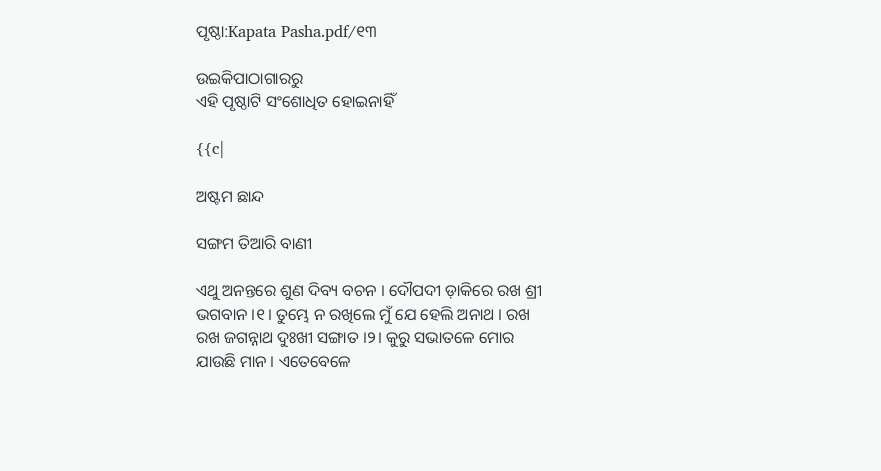ପୃଷ୍ଠା:Kapata Pasha.pdf/୧୩

ଉଇକିପାଠାଗାର‌ରୁ
ଏହି ପୃଷ୍ଠାଟି ସଂଶୋଧିତ ହୋଇନାହିଁ

{{c|

ଅଷ୍ଟମ ଛାନ୍ଦ

ସଙ୍ଗମ ତିଆରି ବାଣୀ

ଏଥୁ ଅନନ୍ତରେ ଶୁଣ ଦିବ୍ୟ ବଚନ । ଦୌପଦୀ ଡ଼ାକିରେ ରଖ ଶ୍ରୀ ଭଗବାନ ।୧। ତୁମ୍ଭେ ନ ରଖିଲେ ମୁଁ ଯେ ହେଲି ଅନାଥ । ରଖ ରଖ ଜଗନ୍ନାଥ ଦୁଃଖୀ ସଙ୍ଗାତ ।୨। କୁରୁ ସଭାତଳେ ମୋର ଯାଉଛି ମାନ । ଏତେବେଳେ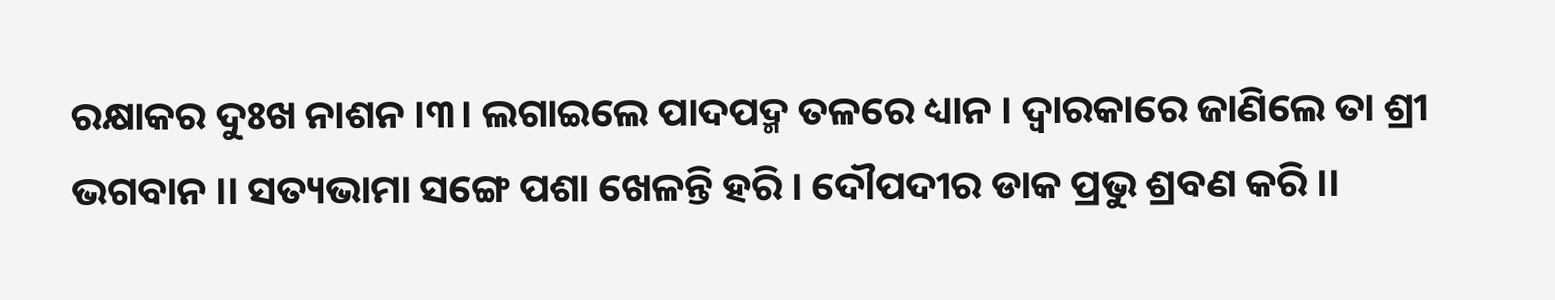ରକ୍ଷାକର ଦୁଃଖ ନାଶନ ।୩। ଲଗାଇଲେ ପାଦପଦ୍ମ ତଳରେ ଧ୍ୟାନ । ଦ୍ୱାରକାରେ ଜାଣିଲେ ତା ଶ୍ରୀ ଭଗବାନ ।। ସତ୍ୟଭାମା ସଙ୍ଗେ ପଶା ଖେଳନ୍ତି ହରି । ଦୌପଦୀର ଡାକ ପ୍ରଭୁ ଶ୍ରବଣ କରି ।।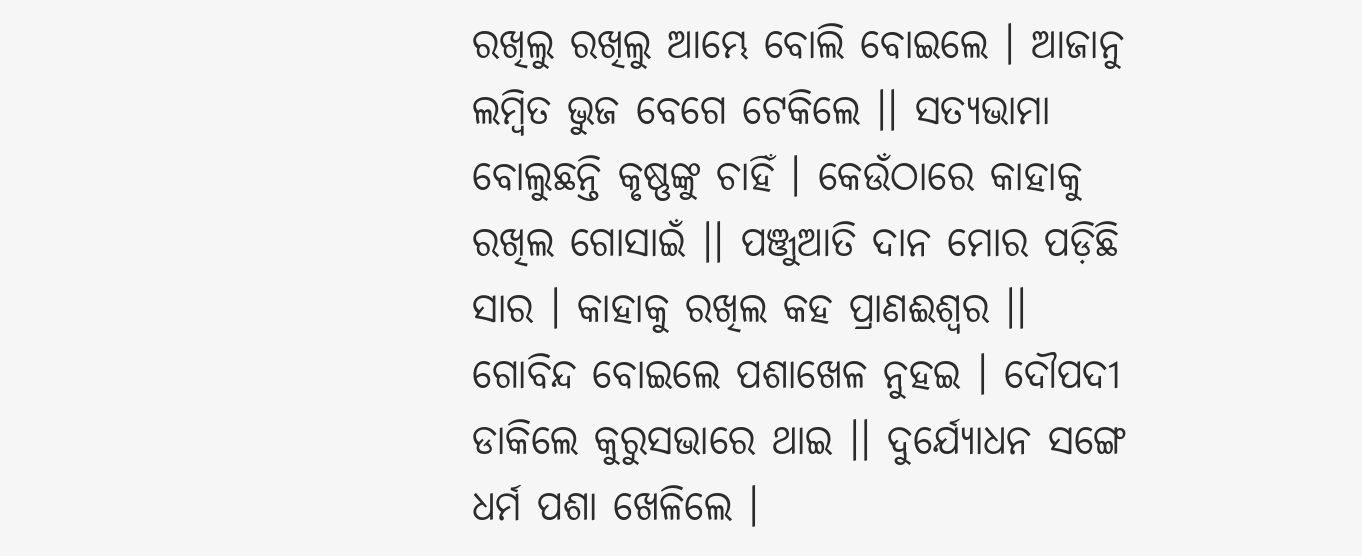ରଖିଲୁ ରଖିଲୁ ଆମ୍ଭେ ବୋଲି ବୋଇଲେ । ଆଜାନୁ ଲମ୍ବିତ ଭୁଜ ବେଗେ ଟେକିଲେ ।। ସତ୍ୟଭାମା ବୋଲୁଛନ୍ତି କୃଷ୍ଣଙ୍କୁ ଚାହିଁ । କେଉଁଠାରେ କାହାକୁ ରଖିଲ ଗୋସାଇଁ ।। ପଞ୍ଜୁଆତି ଦାନ ମୋର ପଡ଼ିଛି ସାର । କାହାକୁ ରଖିଲ କ‌ହ ପ୍ରାଣଈଶ୍ୱର ।। ଗୋବିନ୍ଦ ବୋଇଲେ ପଶାଖେଳ ନୁହଇ । ଦୌପଦୀ ଡାକିଲେ କୁରୁସଭାରେ ଥାଇ ।। ଦୁର୍ଯ୍ୟୋଧନ ସଙ୍ଗେ ଧର୍ମ ପଶା ଖେଳିଲେ ।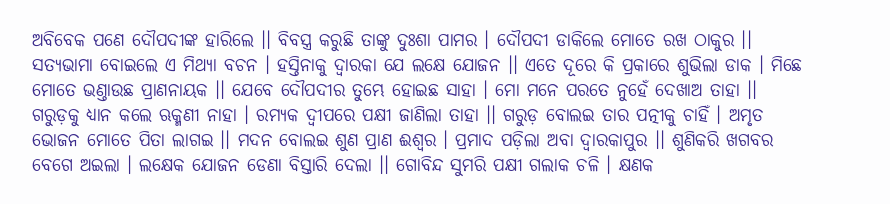ଅବିବେକ ପଣେ ଦୌପଦୀଙ୍କ ହାରିଲେ ।। ବିବସ୍ତ୍ର କରୁଛି ତାଙ୍କୁ ଦୁଃଶା ପାମର । ଦୌପଦୀ ଡାକିଲେ ମୋତେ ରଖ ଠାକୁର ।। ସତ୍ୟଭାମା ବୋଇଲେ ଏ ମିଥ୍ୟା ବଚନ । ହସ୍ତିନାକୁ ଦ୍ୱାରକା ଯେ ଲକ୍ଷେ ଯୋଜନ ।। ଏତେ ଦୂରେ କି ପ୍ରକାରେ ଶୁଭିଲା ଡାକ । ମିଛେ ମୋତେ ଭଣ୍ତାଉଛ ପ୍ରାଣନାୟକ ।। ଯେବେ ଦୌପଦୀର ତୁମ୍ଭେ ହୋଇଛ ସାହା । ମୋ ମନେ ପରତେ ନୁହେଁ ଦେଖାଅ ତାହା ।। ଗରୁ‌ଡ଼କୁ ଧ୍ୟାନ କଲେ ଋକ୍ମଣୀ ନାହା । ରମ୍ୟକ ଦ୍ୱୀପରେ ପକ୍ଷୀ ଜାଣିଲା ତାହା ।। ଗରୁଡ଼ ବୋଲଇ ତାର ପତ୍ନୀକୁ ଚାହିଁ । ଅମୃତ ଭୋଜନ ମୋତେ ପିତା ଲାଗଇ ।। ମଦନ ବୋଲଇ ଶୁଣ ପ୍ରାଣ ଈଶ୍ୱର । ପ୍ରମାଦ ପଡ଼ିଲା ଅବା ଦ୍ୱାରକାପୁର ।। ଶୁଣିକରି ଖଗବର ବେଗେ ଅଇଲା । ଲକ୍ଷେକ ଯୋଜନ ଡେଣା ବିସ୍ତାରି ଦେଲା ।। ଗୋବିନ୍ଦ ସୁମରି ପକ୍ଷୀ ଗଲାକ ଚଳି । କ୍ଷଣକ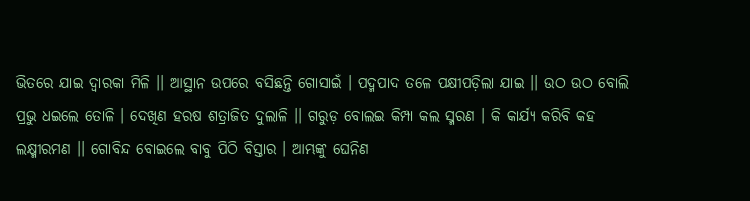ଭିତରେ ଯାଇ ଦ୍ୱାରକା ମିଳି ।। ଆସ୍ଥାନ ଉପରେ ବସିଛନ୍ତି ଗୋସାଇଁ । ପଦ୍ମ‌ପାଦ ତଳେ ପକ୍ଷୀପଡ଼ିଲା ଯାଇ ।। ଉଠ ଉଠ ବୋଲି ପ୍ରଭୁ ଧଇଲେ ତୋଳି । ଦେଖିଣ ହରଷ ଶତ୍ରାଜିତ ଦୁଲାଳି ।। ଗରୁଡ଼ ବୋଲଇ କିମ୍ପା କଲ ସ୍ମରଣ । କି କାର୍ଯ୍ୟ କରିବି କ‌ହ ଲକ୍ଷ୍ମୀରମଣ ।। ଗୋବିନ୍ଦ ବୋଇଲେ ବାବୁ ପିଠି ବିସ୍ତାର । ଆମ୍ଭଙ୍କୁ ଘେନିଣ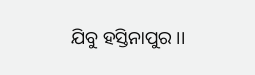ଯିବୁ ହସ୍ତିନାପୁର ।।